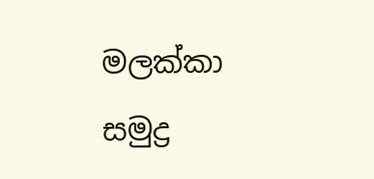මලක්කා සමුද්‍ර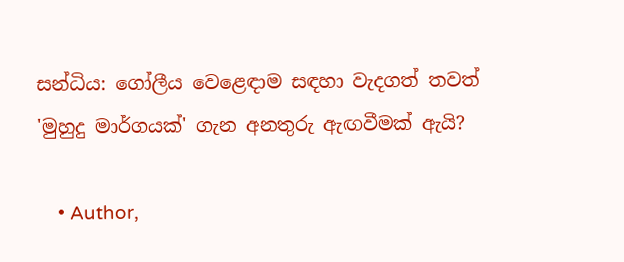සන්ධිය: ගෝලීය වෙළෙඳාම සඳහා වැදගත් තවත් 'මුහුදු මාර්ගයක්' ගැන අනතුරු ඇඟවීමක් ඇයි?

    • Author,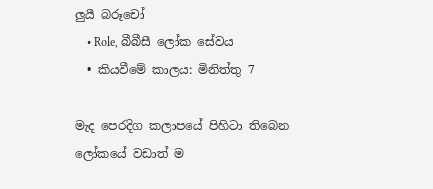ලුයී බරූචෝ
    • Role, බීබීසී ලෝක සේවය
  • කියවීමේ කාලය: මිනිත්තු 7

මැද පෙරදිග කලාපයේ පිහිටා තිබෙන ලෝකයේ වඩාත් ම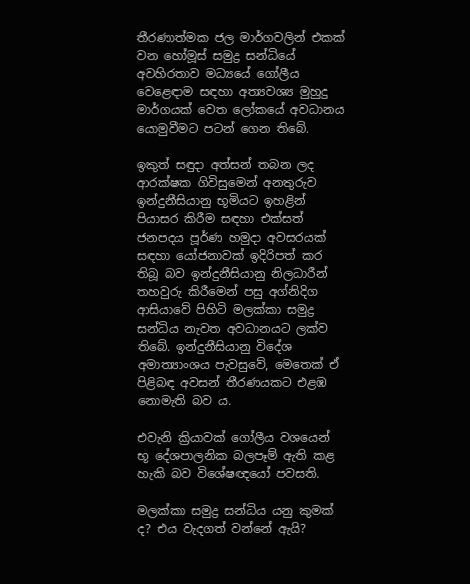තීරණාත්මක ජල මාර්ගවලින් එකක් වන හෝමූස් සමුද්‍ර සන්ධියේ අවහිරතාව මධ්‍යයේ ගෝලීය වෙළෙඳාම සඳහා අත්‍යවශ්‍ය මුහුදු මාර්ගයක් වෙත ලෝකයේ අවධානය යොමුවීමට පටන් ගෙන තිබේ.

ඉකුත් සඳුදා අත්සන් තබන ලද ආරක්ෂක ගිවිසුමෙන් අනතුරුව ඉන්දුනීසියානු භූමියට ඉහළින් පියාසර කිරීම සඳහා එක්සත් ජනපදය පූර්ණ හමුදා අවසරයක් සඳහා යෝජනාවක් ඉදිරිපත් කර තිබූ බව ඉන්දුනීසියානු නිලධාරීන් තහවුරු කිරීමෙන් පසු අග්නිදිග ආසියාවේ පිහිටි මලක්කා සමුද්‍ර සන්ධිය නැවත අවධානයට ලක්ව තිබේ. ඉන්දුනීසියානු විදේශ අමාත්‍යාංශය පැවසුවේ, මෙතෙක් ඒ පිළිබඳ අවසන් තීරණයකට එළඹ නොමැති බව ය.

එවැනි ක්‍රියාවක් ගෝලීය වශයෙන් භූ දේශපාලනික බලපෑම් ඇති කළ හැකි බව විශේෂඥයෝ පවසති.

මලක්කා සමුද්‍ර සන්ධිය යනු කුමක් ද? එය වැදගත් වන්නේ ඇයි?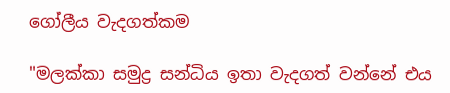ගෝලීය වැදගත්කම

"මලක්කා සමුද්‍ර සන්ධිය ඉතා වැදගත් වන්නේ එය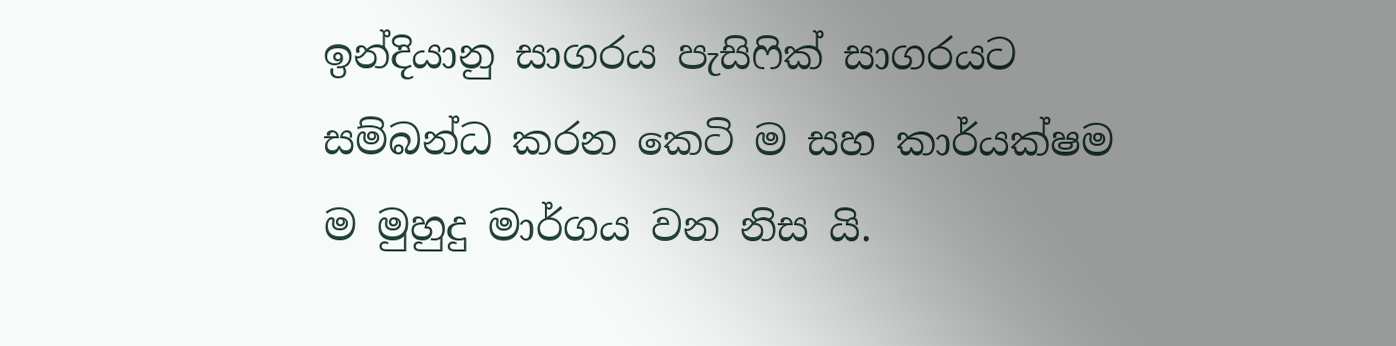ඉන්දියානු සාගරය පැසිෆික් සාගරයට සම්බන්ධ කරන කෙටි ම සහ කාර්යක්ෂම ම මුහුදු මාර්ගය වන නිස යි.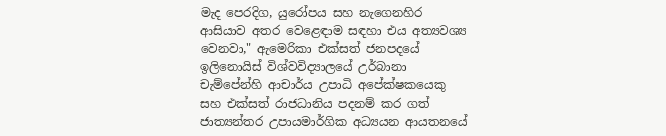මැද පෙරදිග, යුරෝපය සහ නැගෙනහිර ආසියාව අතර වෙළෙඳාම සඳහා එය අත්‍යවශ්‍ය වෙනවා," ඇමෙරිකා එක්සත් ජනපදයේ ඉලිනොයිස් විශ්වවිද්‍යාලයේ උර්බානා චැම්පේන්හි ආචාර්ය උපාධි අපේක්ෂකයෙකු සහ එක්සත් රාජධානිය පදනම් කර ගත් ජාත්‍යන්තර උපායමාර්ගික අධ්‍යයන ආයතනයේ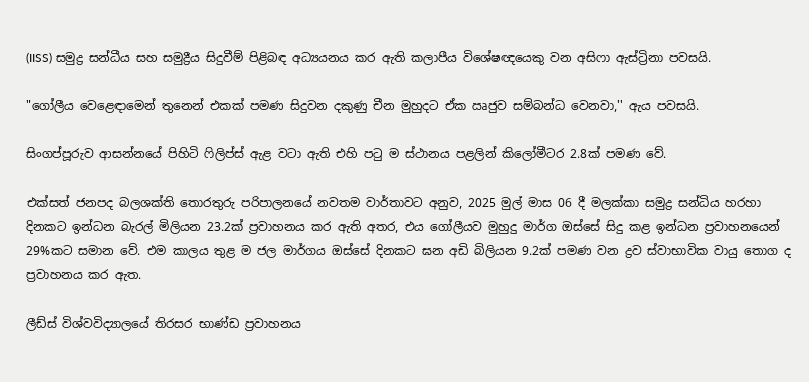(IISS) සමුද්‍ර සන්ධීය සහ සමුද්‍රීය සිදුවීම් පිළිබඳ අධ්‍යයනය කර ඇති කලාපීය විශේෂඥයෙකු වන අසිෆා ඇස්ට්‍රිනා පවසයි.

"ගෝලීය වෙළෙඳාමෙන් තුනෙන් එකක් පමණ සිදුවන දකුණු චීන මුහුදට ඒක ඍජුව සම්බන්ධ වෙනවා,'' ඇය පවසයි.

සිංගප්පූරුව ආසන්නයේ පිහිටි ෆිලිප්ස් ඇළ වටා ඇති එහි පටු ම ස්ථානය පළලින් කිලෝමීටර 2.8ක් පමණ වේ.

එක්සත් ජනපද බලශක්ති තොරතුරු පරිපාලනයේ නවතම වාර්තාවට අනුව, 2025 මුල් මාස 06 දී මලක්කා සමුද්‍ර සන්ධිය හරහා දිනකට ඉන්ධන බැරල් මිලියන 23.2ක් ප්‍රවාහනය කර ඇති අතර, එය ගෝලීයව මුහුදු මාර්ග ඔස්සේ සිදු කළ ඉන්ධන ප්‍රවාහනයෙන් 29%කට සමාන වේ. එම කාලය තුළ ම ජල මාර්ගය ඔස්සේ දිනකට ඝන අඩි බිලියන 9.2ක් පමණ වන ද්‍රව ස්වාභාවික වායු තොග ද ප්‍රවාහනය කර ඇත.

ලීඩ්ස් විශ්වවිද්‍යාලයේ තිරසර භාණ්ඩ ප්‍රවාහනය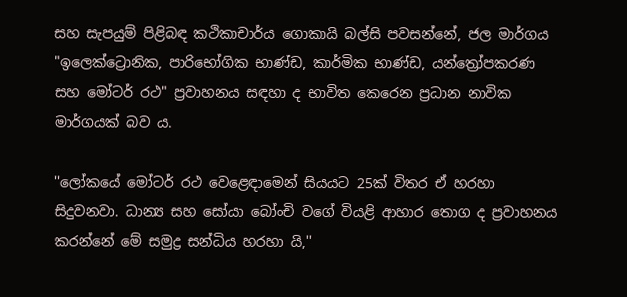සහ සැපයුම් පිළිබඳ කථිකාචාර්ය ගොකායි බල්සි පවසන්නේ, ජල මාර්ගය "ඉලෙක්ට්‍රොනික, පාරිභෝගික භාණ්ඩ, කාර්මික භාණ්ඩ, යන්ත්‍රෝපකරණ සහ මෝටර් රථ" ප්‍රවාහනය සඳහා ද භාවිත කෙරෙන ප්‍රධාන නාවික මාර්ගයක් බව ය.

''ලෝකයේ මෝටර් රථ වෙළෙඳාමෙන් සියයට 25ක් විතර ඒ හරහා සිදුවනවා. ධාන්‍ය සහ සෝයා බෝංචි වගේ වියළි ආහාර තොග ද ප්‍රවාහනය කරන්නේ මේ සමුද්‍ර සන්ධිය හරහා යි,''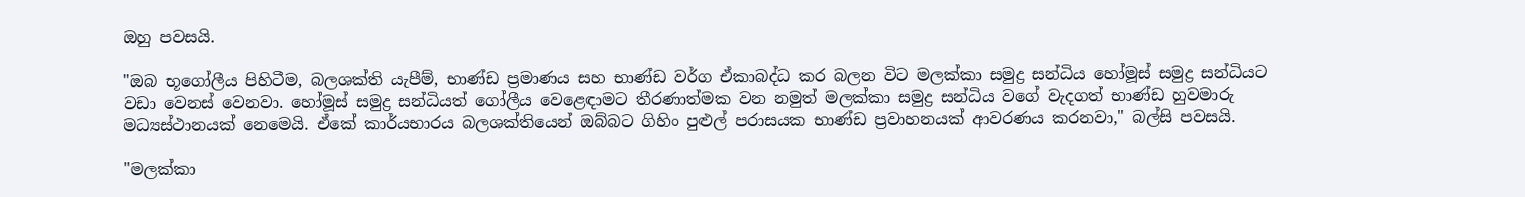ඔහු පවසයි.

"ඔබ භූගෝලීය පිහිටීම, බලශක්ති යැපීම්, භාණ්ඩ ප්‍රමාණය සහ භාණ්ඩ වර්ග ඒකාබද්ධ කර බලන විට මලක්කා සමුද්‍ර සන්ධිය හෝමූස් සමුද්‍ර සන්ධියට වඩා වෙනස් වෙනවා. හෝමූස් සමුද්‍ර සන්ධියත් ගෝලීය වෙළෙඳාමට තීරණාත්මක වන නමුත් මලක්කා සමුද්‍ර සන්ධිය වගේ වැදගත් භාණ්ඩ හුවමාරු මධ්‍යස්ථානයක් නෙමෙයි. ඒකේ කාර්යභාරය බලශක්තියෙන් ඔබ්බට ගිහිං පුළුල් පරාසයක භාණ්ඩ ප්‍රවාහනයක් ආවරණය කරනවා," බල්සි පවසයි.

"මලක්කා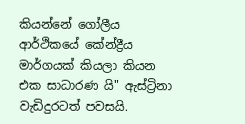කියන්නේ ගෝලීය ආර්ථිකයේ කේන්ද්‍රීය මාර්ගයක් කියලා කියන එක සාධාරණ යි" ඇස්ට්‍රිනා වැඩිදුරටත් පවසයි.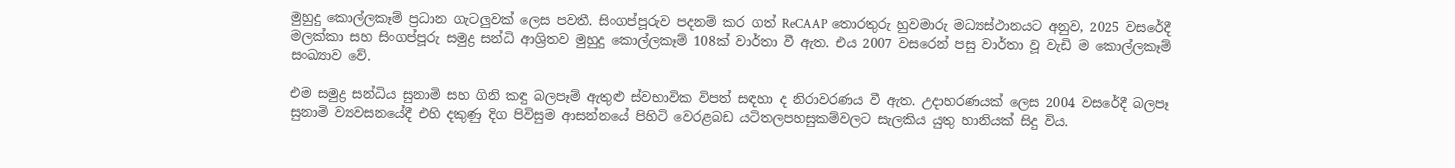මුහුදු කොල්ලකෑම් ප්‍රධාන ගැටලුවක් ලෙස පවතී. සිංගප්පූරුව පදනම් කර ගත් ReCAAP තොරතුරු හුවමාරු මධ්‍යස්ථානයට අනුව, 2025 වසරේදී මලක්කා සහ සිංගප්පූරු සමුද්‍ර සන්ධි ආශ්‍රිතව මුහුදු කොල්ලකෑම් 108ක් වාර්තා වී ඇත. එය 2007 වසරෙන් පසු වාර්තා වූ වැඩි ම කොල්ලකෑම් සංඛ්‍යාව වේ.

එම සමුද්‍ර සන්ධිය සුනාමි සහ ගිනි කඳු බලපෑම් ඇතුළු ස්වභාවික විපත් සඳහා ද නිරාවරණය වී ඇත. උදාහරණයක් ලෙස 2004 වසරේදී බලපෑ සුනාමි ව්‍යවසනයේදී එහි දකුණු දිග පිවිසුම ආසන්නයේ පිහිටි වෙරළබඩ යටිතලපහසුකම්වලට සැලකිය යුතු හානියක් සිදු විය.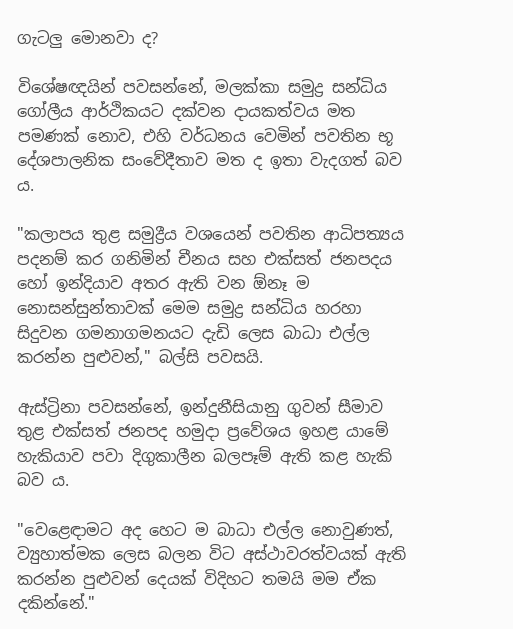ගැටලු මොනවා ද?

විශේෂඥයින් පවසන්නේ, මලක්කා සමුද්‍ර සන්ධිය ගෝලීය ආර්ථිකයට දක්වන දායකත්වය මත පමණක් නොව, එහි වර්ධනය වෙමින් පවතින භූ දේශපාලනික සංවේදීතාව මත ද ඉතා වැදගත් බව ය.

"කලාපය තුළ සමුද්‍රීය වශයෙන් පවතින ආධිපත්‍යය පදනම් කර ගනිමින් චීනය සහ එක්සත් ජනපදය හෝ ඉන්දියාව අතර ඇති වන ඕනෑ ම නොසන්සුන්තාවක් මෙම සමුද්‍ර සන්ධිය හරහා සිදුවන ගමනාගමනයට දැඩි ලෙස බාධා එල්ල කරන්න පුළුවන්," බල්සි පවසයි.

ඇස්ට්‍රිනා පවසන්නේ, ඉන්දුනීසියානු ගුවන් සීමාව තුළ එක්සත් ජනපද හමුදා ප්‍රවේශය ඉහළ යාමේ හැකියාව පවා දිගුකාලීන බලපෑම් ඇති කළ හැකි බව ය.

"වෙළෙඳාමට අද හෙට ම බාධා එල්ල නොවුණත්, ව්‍යුහාත්මක ලෙස බලන විට අස්ථාවරත්වයක් ඇති කරන්න පුළුවන් දෙයක් විදිහට තමයි මම ඒක දකින්නේ."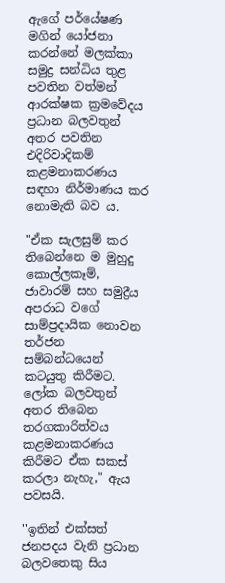ඇගේ පර්යේෂණ මගින් යෝජනා කරන්නේ මලක්කා සමුද්‍ර සන්ධිය තුළ පවතින වත්මන් ආරක්ෂක ක්‍රමවේදය ප්‍රධාන බලවතුන් අතර පවතින එදිරිවාදිකම් කළමනාකරණය සඳහා නිර්මාණය කර නොමැති බව ය.

"ඒක සැලසුම් කර තිබෙන්නෙ ම මුහුදු කොල්ලකෑම්, ජාවාරම් සහ සමුද්‍රීය අපරාධ වගේ සාම්ප්‍රදායික නොවන තර්ජන සම්බන්ධයෙන් කටයුතු කිරීමට. ලෝක බලවතුන් අතර තිබෙන තරගකාරිත්වය කළමනාකරණය කිරීමට ඒක සකස් කරලා නැහැ," ඇය පවසයි.

''ඉතින් එක්සත් ජනපදය වැනි ප්‍රධාන බලවතෙකු සිය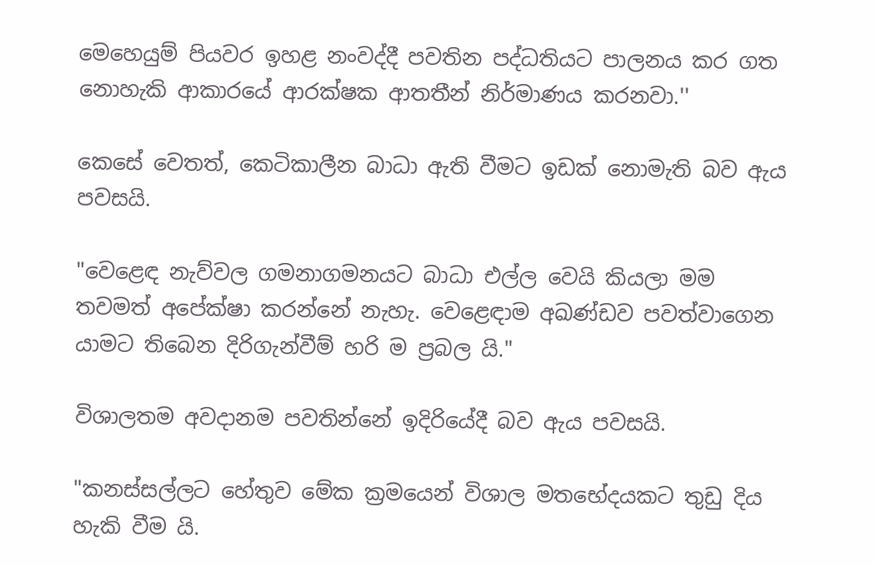මෙහෙයුම් පියවර ඉහළ නංවද්දී පවතින පද්ධතියට පාලනය කර ගත නොහැකි ආකාරයේ ආරක්ෂක ආතතීන් නිර්මාණය කරනවා.''

කෙසේ වෙතත්, කෙටිකාලීන බාධා ඇති වීමට ඉඩක් නොමැති බව ඇය පවසයි.

"වෙළෙඳ නැව්වල ගමනාගමනයට බාධා එල්ල වෙයි කියලා මම තවමත් අපේක්ෂා කරන්නේ නැහැ. වෙළෙඳාම අඛණ්ඩව පවත්වාගෙන යාමට තිබෙන දිරිගැන්වීම් හරි ම ප්‍රබල යි."

විශාලතම අවදානම පවතින්නේ ඉදිරියේදී බව ඇය පවසයි.

"කනස්සල්ලට හේතුව මේක ක්‍රමයෙන් විශාල මතභේදයකට තුඩු දිය හැකි වීම යි.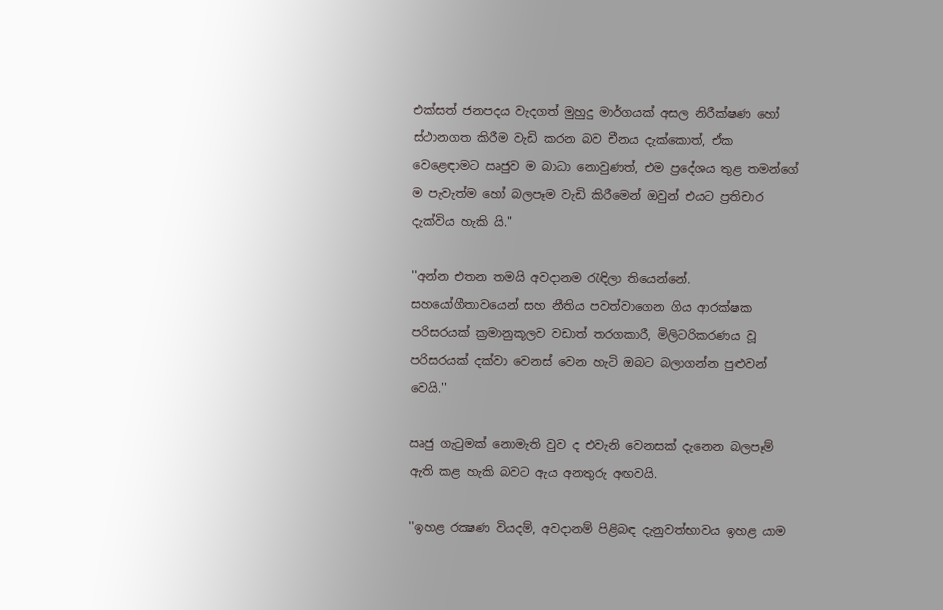එක්සත් ජනපදය වැදගත් මුහුදු මාර්ගයක් අසල නිරීක්ෂණ හෝ ස්ථානගත කිරීම වැඩි කරන බව චීනය දැක්කොත්, ඒක වෙළෙඳාමට ඍජුව ම බාධා නොවුණත්, එම ප්‍රදේශය තුළ තමන්ගේ ම පැවැත්ම හෝ බලපෑම වැඩි කිරීමෙන් ඔවුන් එයට ප්‍රතිචාර දැක්විය හැකි යි."

''අන්න එතන තමයි අවදානම රැඳිලා තියෙන්නේ. සහයෝගීතාවයෙන් සහ නීතිය පවත්වාගෙන ගිය ආරක්ෂක පරිසරයක් ක්‍රමානුකූලව වඩාත් තරගකාරී, මිලිටරිකරණය වූ පරිසරයක් දක්වා වෙනස් වෙන හැටි ඔබට බලාගන්න පුළුවන් වෙයි.''

ඍජු ගැටුමක් නොමැති වුව ද එවැනි වෙනසක් දැනෙන බලපෑම් ඇති කළ හැකි බවට ඇය අනතුරු අඟවයි.

''ඉහළ රක්‍ෂණ වියදම්, අවදානම් පිළිබඳ දැනුවත්භාවය ඉහළ යාම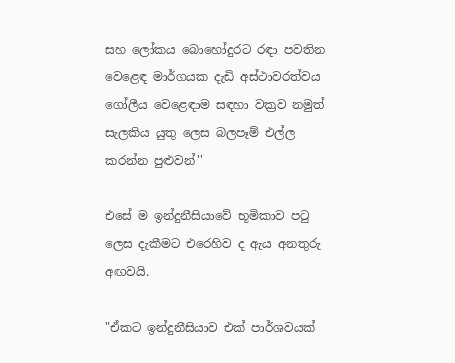සහ ලෝකය බොහෝදුරට රඳා පවතින වෙළෙඳ මාර්ගයක දැඩි අස්ථාවරත්වය ගෝලීය වෙළෙඳාම සඳහා වක්‍රව නමුත් සැලකිය යුතු ලෙස බලපෑම් එල්ල කරන්න පුළුවන්''

එසේ ම ඉන්දුනීසියාවේ භූමිකාව පටු ලෙස දැකීමට එරෙහිව ද ඇය අනතුරු අඟවයි.

"ඒකට ඉන්දුනීසියාව එක් පාර්ශවයක්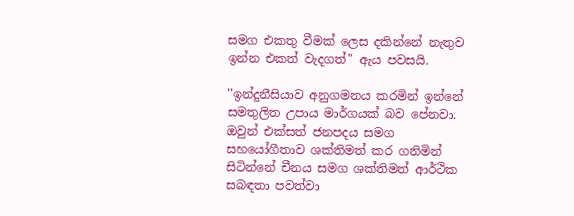සමග එකතු වීමක් ලෙස දකින්නේ නැතුව ඉන්න එකත් වැදගත්" ඇය පවසයි.

''ඉන්දුනීසියාව අනුගමනය කරමින් ඉන්නේ සමතුලිත උපාය මාර්ගයක් බව පේනවා. ඔවුන් එක්සත් ජනපදය සමග සහයෝගීතාව ශක්තිමත් කර ගනිමින් සිටින්නේ චීනය සමග ශක්තිමත් ආර්ථික සබඳතා පවත්වා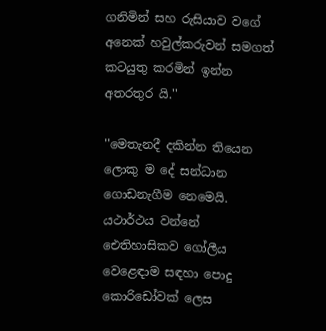ගනිමින් සහ රුසියාව වගේ අනෙක් හවුල්කරුවන් සමගත් කටයුතු කරමින් ඉන්න අතරතුර යි.''

''මෙතැනදී දකින්න තියෙන ලොකු ම දේ සන්ධාන ගොඩනැගීම නෙමෙයි. යථාර්ථය වන්නේ ඓතිහාසිකව ගෝලීය වෙළෙඳාම සඳහා පොදු කොරිඩෝවක් ලෙස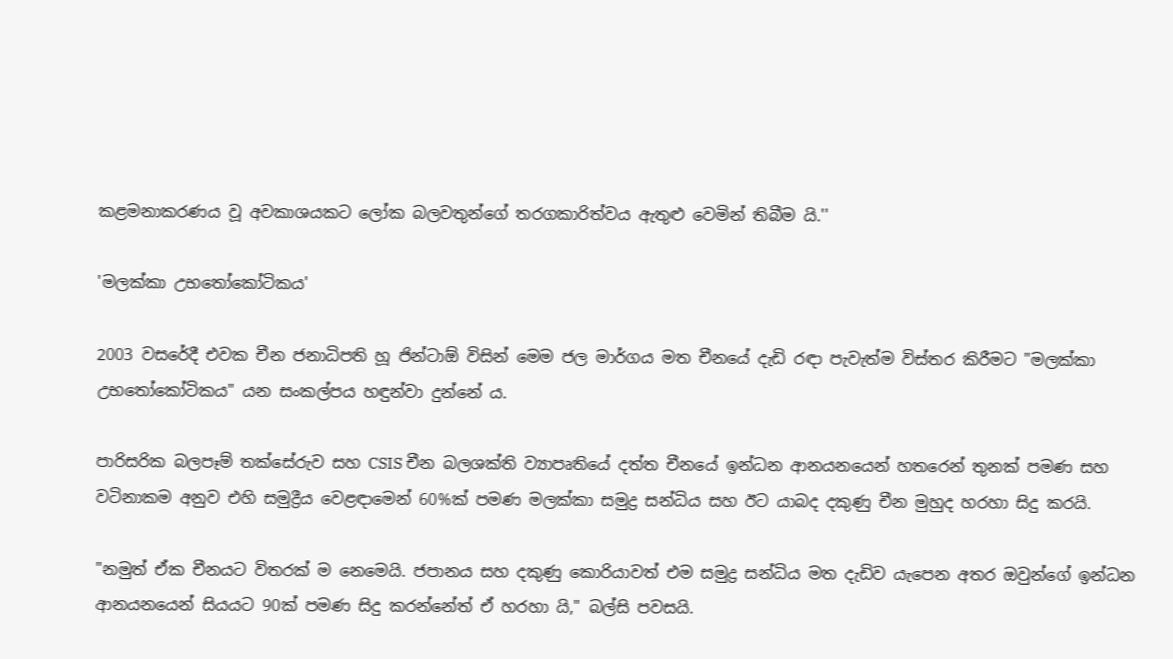කළමනාකරණය වූ අවකාශයකට ලෝක බලවතුන්ගේ තරගකාරිත්වය ඇතුළු වෙමින් තිබීම යි.''

'මලක්කා උභතෝකෝටිකය'

2003 වසරේදී එවක චීන ජනාධිපති හූ ජින්ටාඕ විසින් මෙම ජල මාර්ගය මත චීනයේ දැඩි රඳා පැවැත්ම විස්තර කිරීමට "මලක්කා උභතෝකෝටිකය" යන සංකල්පය හඳුන්වා දුන්නේ ය.

පාරිසරික බලපෑම් තක්සේරුව සහ CSIS චීන බලශක්ති ව්‍යාපෘතියේ දත්ත චීනයේ ඉන්ධන ආනයනයෙන් හතරෙන් තුනක් පමණ සහ වටිනාකම අනුව එහි සමුද්‍රීය වෙළඳාමෙන් 60%ක් පමණ මලක්කා සමුද්‍ර සන්ධිය සහ ඊට යාබද දකුණු චීන මුහුද හරහා සිදු කරයි.

"නමුත් ඒක චීනයට විතරක් ම නෙමෙයි. ජපානය සහ දකුණු කොරියාවත් එම සමුද්‍ර සන්ධිය මත දැඩිව යැපෙන අතර ඔවුන්ගේ ඉන්ධන ආනයනයෙන් සියයට 90ක් පමණ සිදු කරන්නේත් ඒ හරහා යි," බල්සි පවසයි.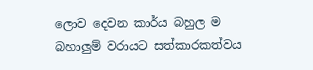ලොව දෙවන කාර්ය බහුල ම බහාලුම් වරායට සත්කාරකත්වය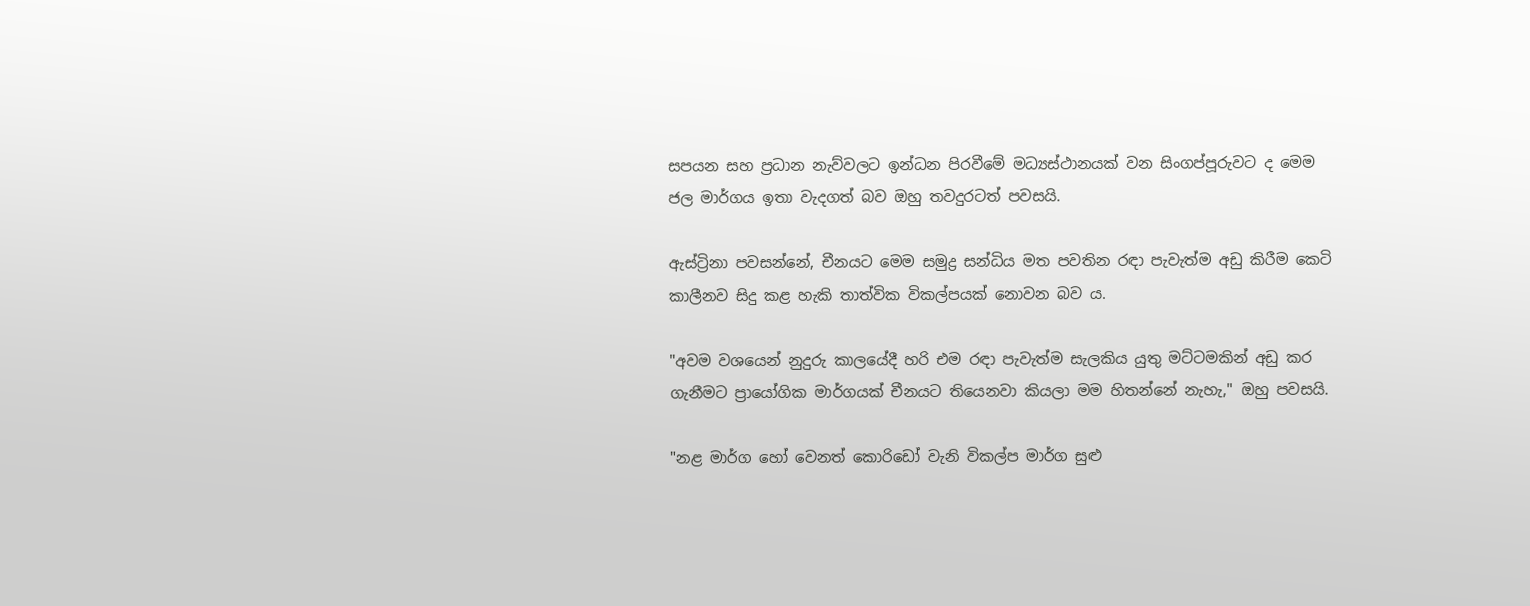සපයන සහ ප්‍රධාන නැව්වලට ඉන්ධන පිරවීමේ මධ්‍යස්ථානයක් වන සිංගප්පූරුවට ද මෙම ජල මාර්ගය ඉතා වැදගත් බව ඔහු තවදුරටත් පවසයි.

ඇස්ට්‍රිනා පවසන්නේ, චීනයට මෙම සමුද්‍ර සන්ධිය මත පවතින රඳා පැවැත්ම අඩු කිරීම කෙටි කාලීනව සිදු කළ හැකි තාත්වික විකල්පයක් නොවන බව ය.

"අවම වශයෙන් නුදුරු කාලයේදී හරි එම රඳා පැවැත්ම සැලකිය යුතු මට්ටමකින් අඩු කර ගැනීමට ප්‍රායෝගික මාර්ගයක් චීනයට තියෙනවා කියලා මම හිතන්නේ නැහැ," ඔහු පවසයි.

"නළ මාර්ග හෝ වෙනත් කොරිඩෝ වැනි විකල්ප මාර්ග සුළු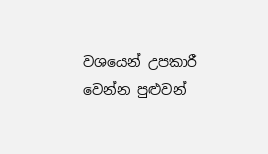වශයෙන් උපකාරී වෙන්න පුළුවන්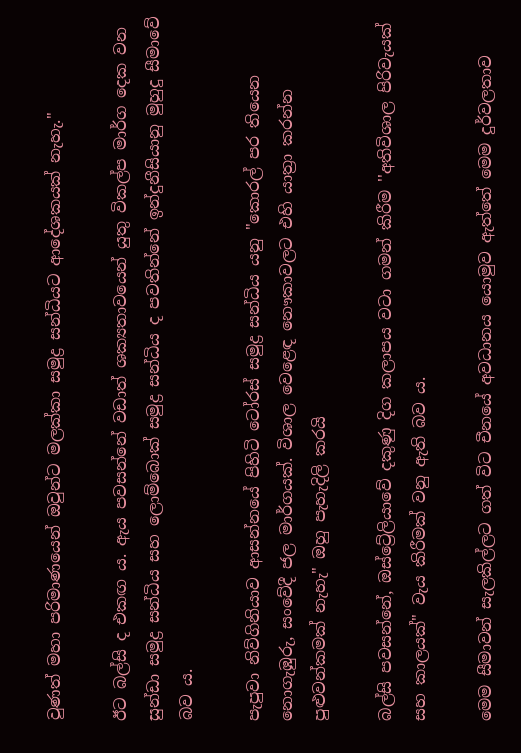වුණත් මහා පරිමාණයෙන් ඔවුන්ට මලක්කා සමුද්‍ර සන්ධියට ආදේශකයක් නැහැ."

ඊට බල්සි ද එකඟ ය. ඇය පවසන්නේ වඩාත් ශක්‍යතාවයෙන් යුතු විකල්ප මාර්ග දෙක වන සුන්ඩා සමුද්‍ර සන්ධිය සහ ලොම්බොක් සමුද්‍ර සන්ධිය ද පවතින්නේ ඉන්දුනීසියානු මුහුදු සීමාවේ බව ය.

පැපුවා නිව්ගිනියාව ආසන්නයේ පිහිටි ටෝරස් සමුද්‍ර සන්ධිය යනු "කොරල් පර තියෙන නොගැඹුරු, සංවේදී ජල මාර්ගයක්. විශාල වෙළෙඳ නෞකාවලට එහි යාත්‍රා කරන්න පුළුවන්කමක් නැහැ" ඔහු පැහැදිලි කරයි

බල්සි පවසන්නේ, ඔස්ට්‍රේලියාවේ දකුණු දිග කලාපය වටා ගමන් කිරීම ''අතිවිශාල පිරිවැයක් සහ කාලයක්" වැය කිරීමක් වනු ඇති බව ය.

මෙම සීමාවන් සැලකිල්ලට ගත් විට චීනයේ අවධානය යොමුව ඇත්තේ මෙම දුර්වලතාව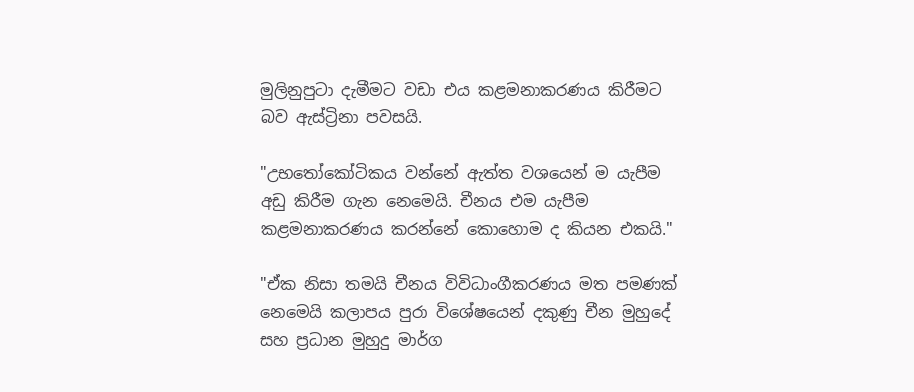මුලිනුපුටා දැමීමට වඩා එය කළමනාකරණය කිරීමට බව ඇස්ට්‍රිනා පවසයි.

"උභතෝකෝටිකය වන්නේ ඇත්ත වශයෙන් ම යැපීම අඩු කිරීම ගැන නෙමෙයි. චීනය එම යැපීම කළමනාකරණය කරන්නේ කොහොම ද කියන එකයි."

"ඒක නිසා තමයි චීනය විවිධාංගීකරණය මත පමණක් නෙමෙයි කලාපය පුරා විශේෂයෙන් දකුණු චීන මුහුදේ සහ ප්‍රධාන මුහුදු මාර්ග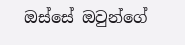ඔස්සේ ඔවුන්ගේ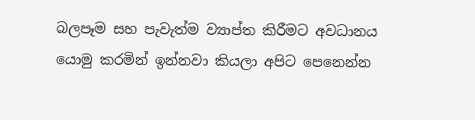බලපෑම සහ පැවැත්ම ව්‍යාප්ත කිරීමට අවධානය යොමු කරමින් ඉන්නවා කියලා අපිට පෙනෙන්න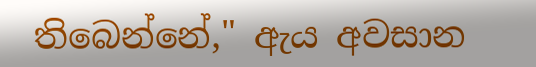තිබෙන්නේ," ඇය අවසාන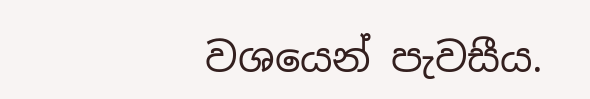වශයෙන් පැවසීය.